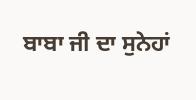ਬਾਬਾ ਜੀ ਦਾ ਸੁਨੇਹਾਂ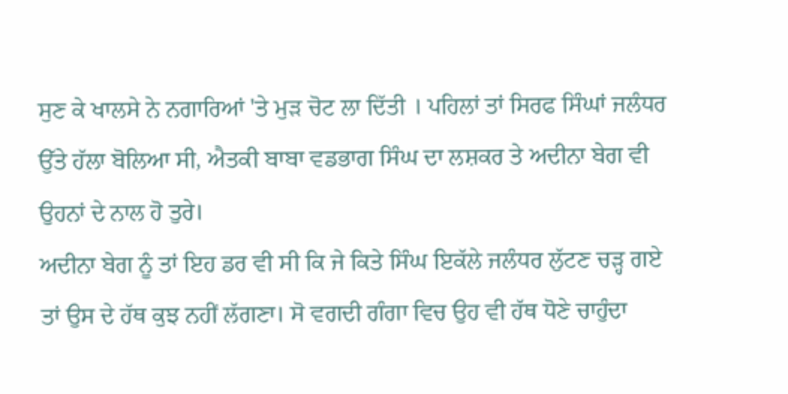ਸੁਣ ਕੇ ਖਾਲਸੇ ਨੇ ਨਗਾਰਿਆਂ 'ਤੇ ਮੁੜ ਚੋਟ ਲਾ ਦਿੱਤੀ । ਪਹਿਲਾਂ ਤਾਂ ਸਿਰਫ ਸਿੰਘਾਂ ਜਲੰਧਰ ਉੱਤੇ ਹੱਲਾ ਬੋਲਿਆ ਸੀ, ਐਤਕੀ ਬਾਬਾ ਵਡਭਾਗ ਸਿੰਘ ਦਾ ਲਸ਼ਕਰ ਤੇ ਅਦੀਨਾ ਬੇਗ ਵੀ ਉਹਨਾਂ ਦੇ ਨਾਲ ਹੋ ਤੁਰੇ।
ਅਦੀਨਾ ਬੇਗ ਨੂੰ ਤਾਂ ਇਹ ਡਰ ਵੀ ਸੀ ਕਿ ਜੇ ਕਿਤੇ ਸਿੰਘ ਇਕੱਲੇ ਜਲੰਧਰ ਲੁੱਟਣ ਚੜ੍ਹ ਗਏ ਤਾਂ ਉਸ ਦੇ ਹੱਥ ਕੁਝ ਨਹੀਂ ਲੱਗਣਾ। ਸੋ ਵਗਦੀ ਗੰਗਾ ਵਿਚ ਉਹ ਵੀ ਹੱਥ ਧੋਣੇ ਚਾਹੁੰਦਾ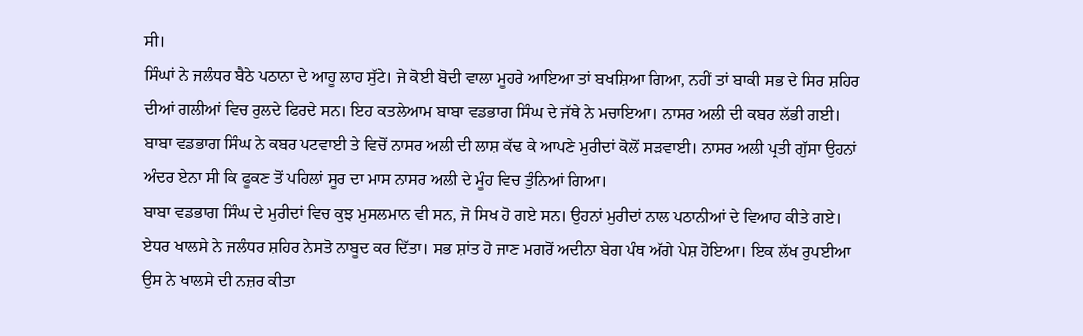ਸੀ।
ਸਿੰਘਾਂ ਨੇ ਜਲੰਧਰ ਬੈਠੇ ਪਠਾਨਾ ਦੇ ਆਹੂ ਲਾਹ ਸੁੱਟੇ। ਜੇ ਕੋਈ ਬੋਦੀ ਵਾਲਾ ਮੂਹਰੇ ਆਇਆ ਤਾਂ ਬਖਸ਼ਿਆ ਗਿਆ, ਨਹੀਂ ਤਾਂ ਬਾਕੀ ਸਭ ਦੇ ਸਿਰ ਸ਼ਹਿਰ ਦੀਆਂ ਗਲੀਆਂ ਵਿਚ ਰੁਲਦੇ ਫਿਰਦੇ ਸਨ। ਇਹ ਕਤਲੇਆਮ ਬਾਬਾ ਵਡਭਾਗ ਸਿੰਘ ਦੇ ਜੱਥੇ ਨੇ ਮਚਾਇਆ। ਨਾਸਰ ਅਲੀ ਦੀ ਕਬਰ ਲੱਭੀ ਗਈ। ਬਾਬਾ ਵਡਭਾਗ ਸਿੰਘ ਨੇ ਕਬਰ ਪਟਵਾਈ ਤੇ ਵਿਚੋਂ ਨਾਸਰ ਅਲੀ ਦੀ ਲਾਸ਼ ਕੱਢ ਕੇ ਆਪਣੇ ਮੁਰੀਦਾਂ ਕੋਲੋਂ ਸੜਵਾਈ। ਨਾਸਰ ਅਲੀ ਪ੍ਰਤੀ ਗੁੱਸਾ ਉਹਨਾਂ ਅੰਦਰ ਏਨਾ ਸੀ ਕਿ ਫੂਕਣ ਤੋਂ ਪਹਿਲਾਂ ਸੂਰ ਦਾ ਮਾਸ ਨਾਸਰ ਅਲੀ ਦੇ ਮੂੰਹ ਵਿਚ ਤੁੰਨਿਆਂ ਗਿਆ।
ਬਾਬਾ ਵਡਭਾਗ ਸਿੰਘ ਦੇ ਮੁਰੀਦਾਂ ਵਿਚ ਕੁਝ ਮੁਸਲਮਾਨ ਵੀ ਸਨ, ਜੋ ਸਿਖ ਹੋ ਗਏ ਸਨ। ਉਹਨਾਂ ਮੁਰੀਦਾਂ ਨਾਲ ਪਠਾਨੀਆਂ ਦੇ ਵਿਆਹ ਕੀਤੇ ਗਏ।
ਏਧਰ ਖਾਲਸੇ ਨੇ ਜਲੰਧਰ ਸ਼ਹਿਰ ਨੇਸਤੋ ਨਾਬੂਦ ਕਰ ਦਿੱਤਾ। ਸਭ ਸ਼ਾਂਤ ਹੋ ਜਾਣ ਮਗਰੋਂ ਅਦੀਨਾ ਬੇਗ ਪੰਥ ਅੱਗੇ ਪੇਸ਼ ਹੋਇਆ। ਇਕ ਲੱਖ ਰੁਪਈਆ ਉਸ ਨੇ ਖਾਲਸੇ ਦੀ ਨਜ਼ਰ ਕੀਤਾ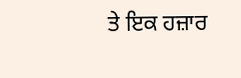ਤੇ ਇਕ ਹਜ਼ਾਰ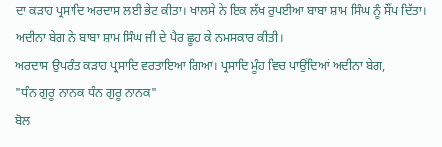ਦਾ ਕੜਾਹ ਪ੍ਰਸਾਦਿ ਅਰਦਾਸ ਲਈ ਭੇਟ ਕੀਤਾ। ਖਾਲਸੇ ਨੇ ਇਕ ਲੱਖ ਰੁਪਈਆ ਬਾਬਾ ਸ਼ਾਮ ਸਿੰਘ ਨੂੰ ਸੌਂਪ ਦਿੱਤਾ। ਅਦੀਨਾ ਬੇਗ ਨੇ ਬਾਬਾ ਸ਼ਾਮ ਸਿੰਘ ਜੀ ਦੇ ਪੈਰ ਛੂਹ ਕੇ ਨਮਸਕਾਰ ਕੀਤੀ।
ਅਰਦਾਸ ਉਪਰੰਤ ਕੜਾਹ ਪ੍ਰਸਾਦਿ ਵਰਤਾਇਆ ਗਿਆ। ਪ੍ਰਸਾਦਿ ਮੂੰਹ ਵਿਚ ਪਾਉਂਦਿਆਂ ਅਦੀਨਾ ਬੇਗ,
"ਧੰਨ ਗੁਰੂ ਨਾਨਕ ਧੰਨ ਗੁਰੂ ਨਾਨਕ"
ਬੋਲ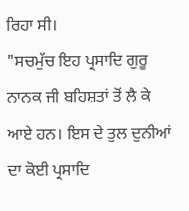ਰਿਹਾ ਸੀ।
"ਸਚਮੁੱਚ ਇਹ ਪ੍ਰਸਾਦਿ ਗੁਰੂ ਨਾਨਕ ਜੀ ਬਹਿਸ਼ਤਾਂ ਤੋਂ ਲੈ ਕੇ ਆਏ ਹਨ। ਇਸ ਦੇ ਤੁਲ ਦੁਨੀਆਂ ਦਾ ਕੋਈ ਪ੍ਰਸਾਦਿ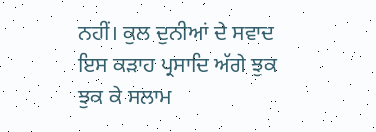ਨਹੀਂ। ਕੁਲ ਦੁਨੀਆਂ ਦੇ ਸਵਾਦ ਇਸ ਕੜਾਹ ਪ੍ਰਸਾਦਿ ਅੱਗੇ ਝੁਕ ਝੁਕ ਕੇ ਸਲਾਮ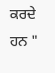ਕਰਦੇ ਹਨ "